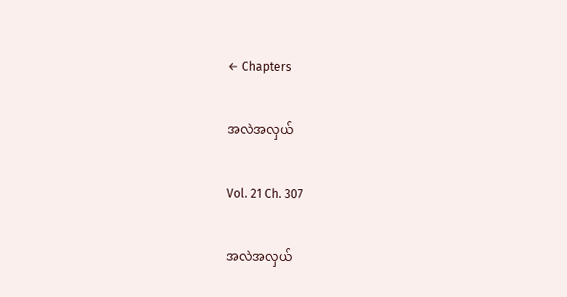← Chapters

အလဲအလှယ်

Vol. 21 Ch. 307

အလဲအလှယ်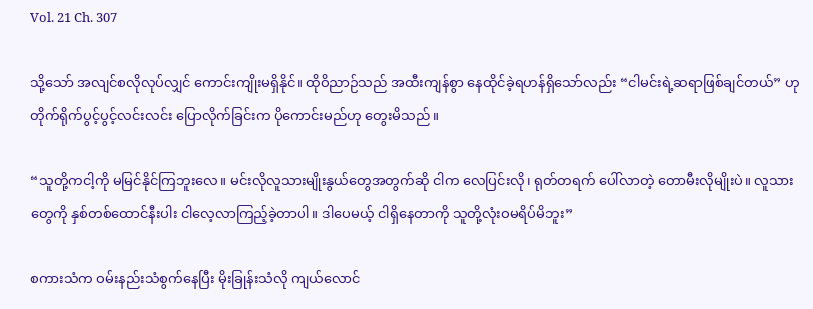Vol. 21 Ch. 307

သို့သော် အလျင်စလိုလုပ်လျှင် ကောင်းကျိုးမရှိနိုင်။ ထိုဝိညာဉ်သည် အထီးကျန်စွာ နေထိုင်ခဲ့ရဟန်ရှိသော်လည်း “ငါမင်းရဲ့ဆရာဖြစ်ချင်တယ်” ဟု တိုက်ရိုက်ပွင့်ပွင့်လင်းလင်း ပြောလိုက်ခြင်းက ပိုကောင်းမည်ဟု တွေးမိသည်။

“သူတို့ကငါ့ကို မမြင်နိုင်ကြဘူးလေ။ မင်းလိုလူသားမျိုးနွယ်တွေအတွက်ဆို ငါက လေပြင်းလို၊ ရုတ်တရက် ပေါ်လာတဲ့ တောမီးလိုမျိုးပဲ။ လူသားတွေကို နှစ်တစ်ထောင်နီးပါး ငါလေ့လာကြည့်ခဲ့တာပါ။ ဒါပေမယ့် ငါရှိနေတာကို သူတို့လုံးဝမရိပ်မိဘူး”

စကားသံက ဝမ်းနည်းသံစွက်နေပြီး မိုးခြုန်းသံလို ကျယ်လောင်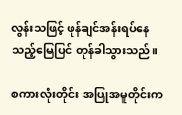လွန်းသဖြင့် ဖုန်ချင်အန်းရပ်နေသည့်မြေပြင် တုန်ခါသွားသည်။

စကားလုံးတိုင်း အပြုအမူတိုင်းက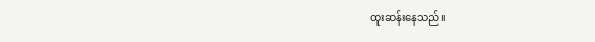ထူးဆန်းနေသည်။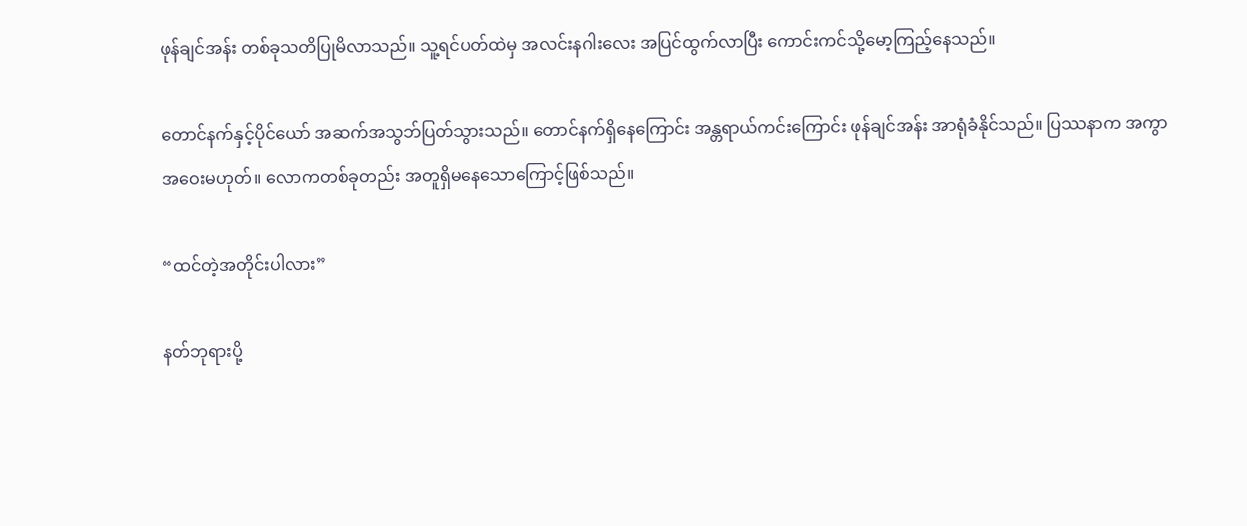ဖုန်ချင်အန်း တစ်ခုသတိပြုမိလာသည်။ သူ့ရင်ပတ်ထဲမှ အလင်းနဂါးလေး အပြင်ထွက်လာပြီး ကောင်းကင်သို့မော့ကြည့်နေသည်။

တောင်နက်နှင့်ပိုင်ယော် အဆက်အသွဘ်ပြတ်သွားသည်။ တောင်နက်ရှိနေကြောင်း အန္တရာယ်ကင်းကြောင်း ဖုန်ချင်အန်း အာရုံခံနိုင်သည်။ ပြဿနာက အကွာအဝေးမဟုတ်။ လောကတစ်ခုတည်း အတူရှိမနေသောကြောင့်ဖြစ်သည်။

“ထင်တဲ့အတိုင်းပါလား”

နတ်ဘုရားပို့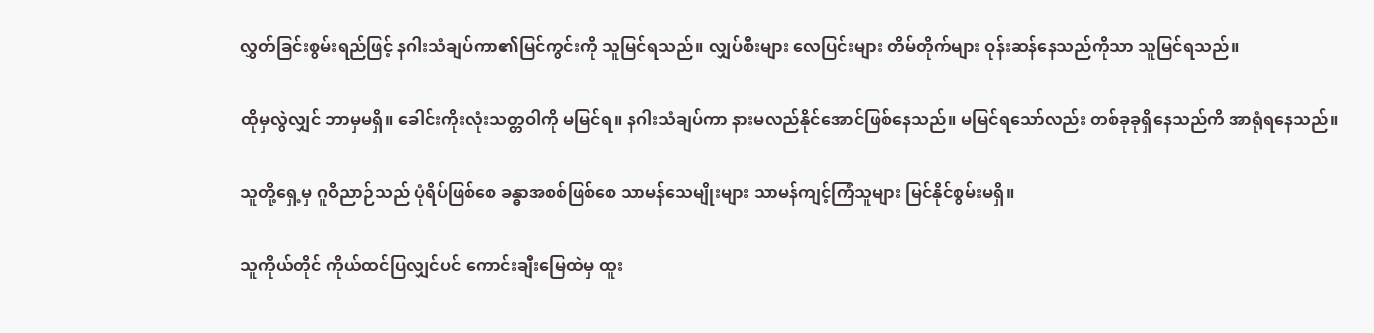လွှတ်ခြင်းစွမ်းရည်ဖြင့် နဂါးသံချပ်ကာ၏မြင်ကွင်းကို သူမြင်ရသည်။ လျှပ်စီးများ လေပြင်းများ တိမ်တိုက်များ ဝုန်းဆန်နေသည်ကိုသာ သူမြင်ရသည်။

ထိုမှလွဲလျှင် ဘာမှမရှိ။ ခေါင်းကိုးလုံးသတ္တဝါကို မမြင်ရ။ နဂါးသံချပ်ကာ နားမလည်နိုင်အောင်ဖြစ်နေသည်။ မမြင်ရသော်လည်း တစ်ခုခုရှိနေသည်ကိ အာရုံရနေသည်။

သူတို့ရှေ့မှ ဂူဝိညာဉ်သည် ပုံရိပ်ဖြစ်စေ ခန္ဓာအစစ်ဖြစ်စေ သာမန်သေမျိုးများ သာမန်ကျင့်ကြံသူများ မြင်နိုင်စွမ်းမရှိ။

သူကိုယ်တိုင် ကိုယ်ထင်ပြလျှင်ပင် ကောင်းချီးမြေထဲမှ ထူး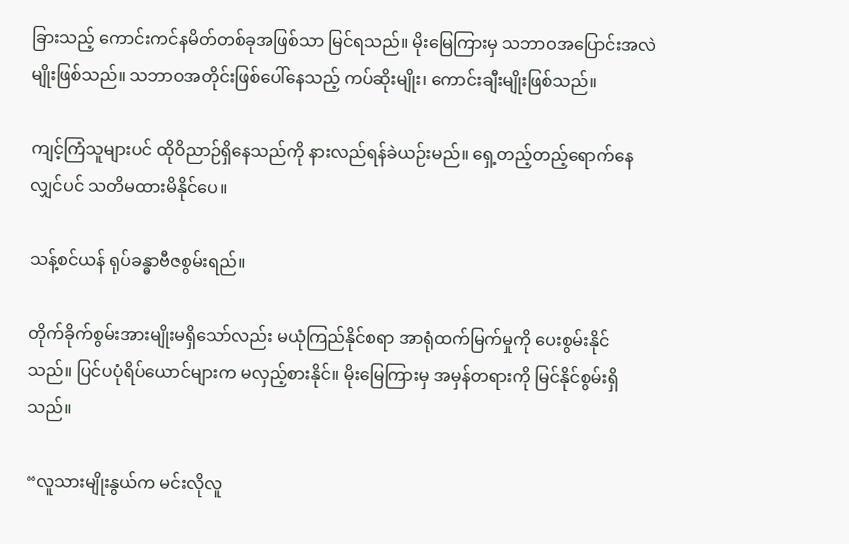ခြားသည့် ကောင်းကင်နမိတ်တစ်ခုအဖြစ်သာ မြင်ရသည်။ မိုးမြေကြားမှ သဘာဝအပြောင်းအလဲမျိုးဖြစ်သည်။ သဘာဝအတိုင်းဖြစ်ပေါ်နေသည့် ကပ်ဆိုးမျိုး၊ ကောင်းချီးမျိုးဖြစ်သည်။

ကျင့်ကြံသူများပင် ထိုဝိညာဉ်ရှိနေသည်ကို နားလည်ရန်ခဲယဉ်းမည်။ ‌ရှေ့တည့်တည့်ရောက်နေလျှင်ပင် သတိမထားမိနိုင်ပေ။

သန့်စင်ယန် ရုပ်ခန္ဓာဗီဇစွမ်းရည်။

တိုက်ခိုက်စွမ်းအားမျိုးမရှိသော်လည်း မယုံကြည်နိုင်စရာ အာရုံထက်မြက်မှုကို ပေးစွမ်းနိုင်သည်။ ပြင်ပပုံရိပ်ယောင်များက မလှည့်စားနိုင်။ မိုးမြေကြားမှ အမှန်တရားကို မြင်နိုင်စွမ်းရှိသည်။

“လူသားမျိုးနွယ်က မင်းလိုလူ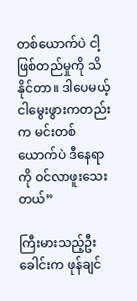တစ်ယောက်ပဲ ငါ့ဖြစ်တည်မှုကို သိနိုင်တာ။ ဒါပေမယ့် ငါမွေးဖွားကတည်းက မင်းတစ်ယောက်ပဲ ဒီနေရာကို ဝင်လာဖူးသေးတယ်”

ကြီးမားသည့်ဦးခေါင်းက ဖုန်ချင်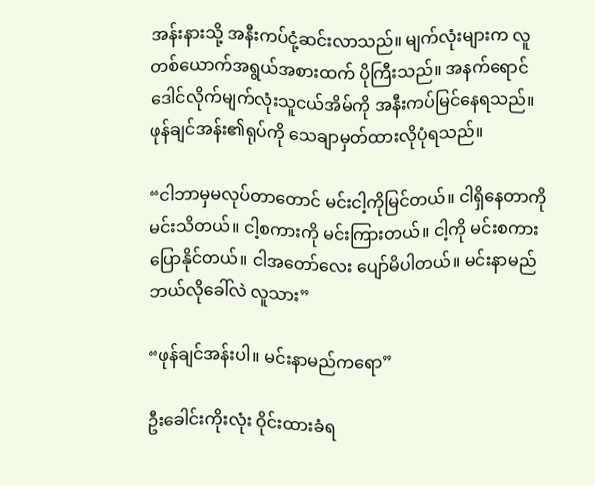အန်းနားသို့ အနီးကပ်ငုံ့ဆင်းလာသည်။ မျက်လုံးများက လူတစ်ယောက်အရွယ်အစားထက် ပိုကြီးသည်။ အနက်ရောင်ဒေါင်လိုက်မျက်လုံးသူငယ်အိမ်ကို အနီးကပ်မြင်နေရသည်။ ဖုန်ချင်အန်း၏ရုပ်ကို သေချာမှတ်ထားလိုပုံရသည်။

“ငါဘာမှမလုပ်တာတောင် မင်းငါ့ကိုမြင်တယ်။ ငါရှိနေတာကို မင်းသိတယ်။ ငါ့စကားကို မင်းကြားတယ်။ ငါ့ကို မင်းစကားပြောနိုင်တယ်။ ငါအတော်လေး ပျော်မိပါတယ်။ မင်းနာမည်ဘယ်လိုခေါ်လဲ လူသား”

“ဖုန်ချင်အန်းပါ။ မင်းနာမည်က‌ရော”

ဦးခေါင်းကိုးလုံး ဝိုင်းထားခံရ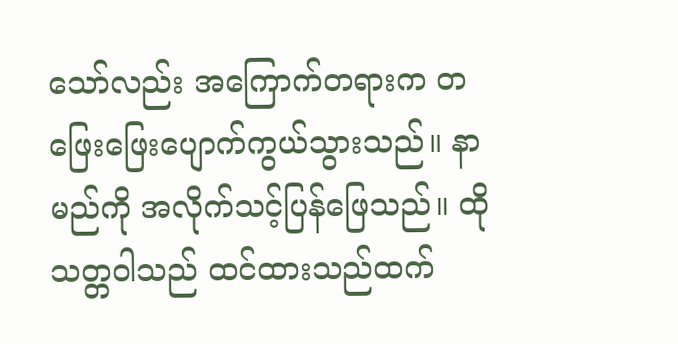သော်လည်း အကြောက်တရားက တဖြေးဖြေးပျောက်ကွယ်သွားသည်။ နာမည်ကို အလိုက်သင့်ပြန်ဖြေသည်။ ထိုသတ္တဝါသည် ထင်ထားသည်ထက်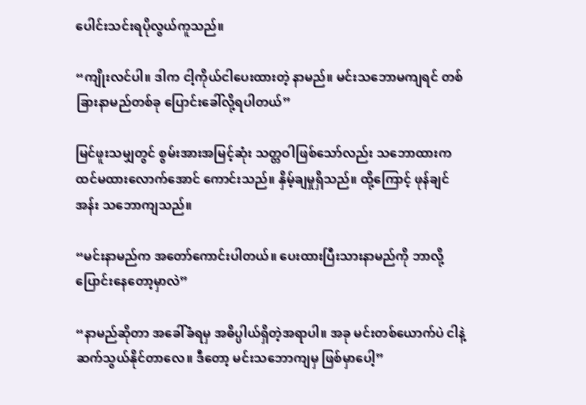ပေါင်းသင်းရပိုလွယ်ကူသည်။

“ကျိုးလင်ပါ။ ဒါက ငါ့ကိုယ်ငါပေးထားတဲ့ နာမည်။ မင်းသဘောမကျရင် တစ်ခြားနာမည်တစ်ခု ပြောင်းခေါ်လို့ရပါတယ်”

မြင်ဖူးသမျှတွင် စွမ်းအားအမြင့်ဆုံး သတ္တဝါဖြစ်သော်လည်း သဘောထားက ထင်မထားလောက်အောင် ကောင်းသည်။ နှိမ့်ချမှုရှိသည်။ ထို့ကြောင့် ဖုန်ချင်အန်း သဘောကျသည်။

“မင်းနာမည်က အတော်ကောင်းပါတယ်။ ပေးထားပြီးသားနာမည်ကို ဘာလို့ပြောင်းနေတော့မှာလဲ”

“နာမည်ဆိုတာ အခေါ်ခံရမှ အဓိပ္ပါယ်ရှိတဲ့အရာပါ။ အခု မင်းတစ်ယောက်ပဲ ငါနဲ့ဆက်သွယ်နိုင်တာလေ။ ဒီတော့ မင်းသဘောကျမှ ဖြစ်မှာပေါ့”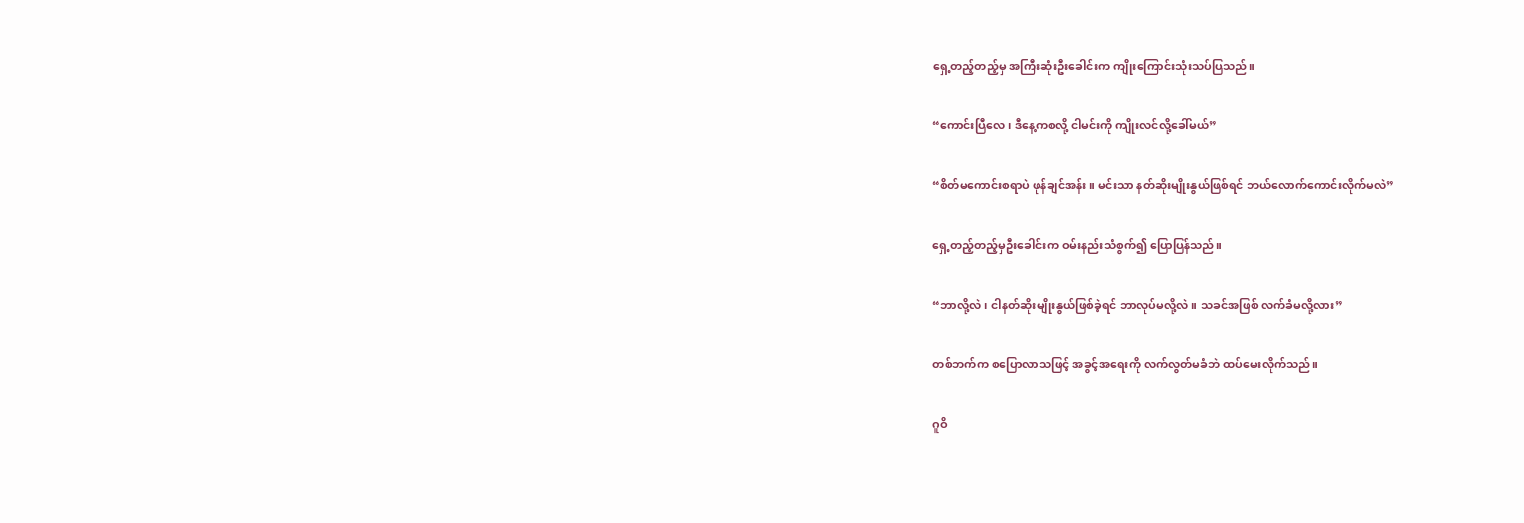ရှေ့တည့်တည့်မှ အကြီးဆုံးဦးခေါင်းက ကျိုးကြောင်းသုံးသပ်ပြသည်။

“ကောင်းပြီလေ၊ ဒီနေ့ကစလို့ ငါမင်းကို ကျိုးလင်လို့ခေါ်မယ်”

“စိတ်မကောင်းစရာပဲ ဖုန်ချင်အန်း။ မင်းသာ နတ်ဆိုးမျိုးနွယ်ဖြစ်ရင် ဘယ်လောက်ကောင်းလိုက်မလဲ”

ရှေ့တည့်တည့်မှဦးခေါင်းက ဝမ်းနည်းသံစွက်၍ ပြောပြန်သည်။

“ဘာလို့လဲ၊ ငါနတ်ဆိုးမျိုးနွယ်ဖြစ်ခဲ့ရင် ဘာလုပ်မလို့လဲ။ သခင်အဖြစ် လက်ခံမလို့လား”

တစ်ဘက်က စပြောလာသဖြင့် အခွင့်အရေးကို လက်လွတ်မခံဘဲ ထပ်မေးလိုက်သည်။

ဂူဝိ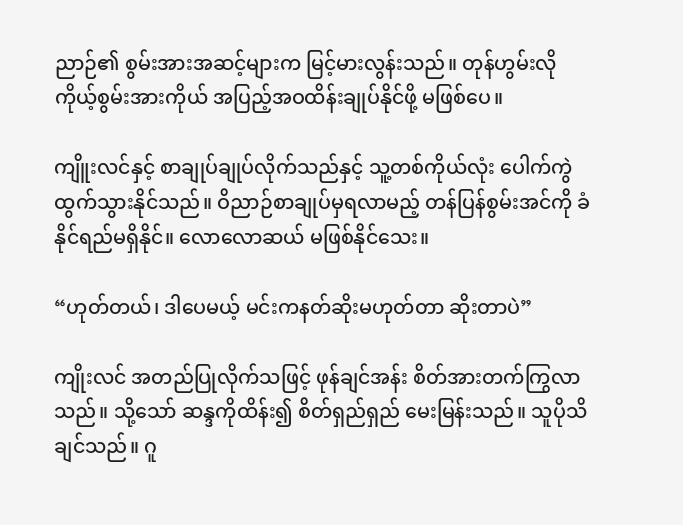ညာဉ်၏ စွမ်းအားအဆင့်များက မြင့်မားလွန်းသည်။ တုန်ဟွမ်းလို ကိုယ့်စွမ်းအားကိုယ် အပြည့်အဝထိန်းချုပ်နိုင်ဖို့ မဖြစ်ပေ။

ကျိူးလင်နှင့် စာချုပ်ချုပ်လိုက်သည်နှင့် သူ့တစ်ကိုယ်လုံး ပေါက်ကွဲထွက်သွားနိုင်သည်။ ဝိညာဉ်စာချုပ်မှရလာမည့် တန်ပြန်စွမ်းအင်ကို ခံနိုင်ရည်မရှိနိုင်။ လောလောဆယ် မဖြစ်နိုင်သေး။

“ဟုတ်တယ်၊ ဒါပေမယ့် မင်းကနတ်ဆိုးမဟုတ်တာ ဆိုးတာပဲ”

ကျိုးလင် အတည်ပြုလိုက်သဖြင့် ဖုန်ချင်အန်း စိတ်အားတက်ကြွလာသည်။ သို့သော် ဆန္ဒကိုထိန်း၍ စိတ်ရှည်ရှည် မေးမြန်းသည်။ သူပိုသိချင်သည်။ ဂူ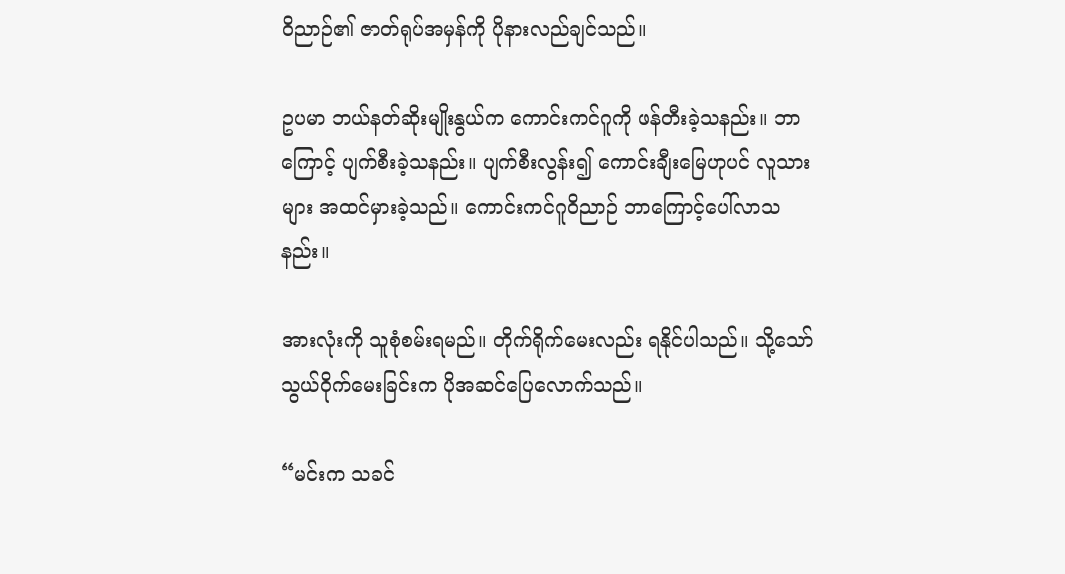ဝိညာဉ်၏ ဇာတ်ရုပ်အမှန်ကို ပိုနားလည်ချင်သည်။

ဥပမာ ဘယ်နတ်ဆိုးမျိုးနွယ်က ကောင်းကင်ဂူကို ဖန်တီးခဲ့သနည်း။ ဘာကြောင့် ပျက်စီးခဲ့သနည်း။ ပျက်စီးလွန်း၍ ကောင်းချီးမြေဟုပင် လူသားများ အထင်မှားခဲ့သည်။ ကောင်းကင်ဂူဝိညာဉ် ဘာကြောင့်ပေါ်လာသနည်း။

အားလုံးကို သူစုံစမ်းရမည်။ တိုက်ရိုက်မေးလည်း ရနိုင်ပါသည်။ သို့သော် သွယ်ဝိုက်မေးခြင်းက ပိုအဆင်ပြေလောက်သည်။

“မင်းက သခင်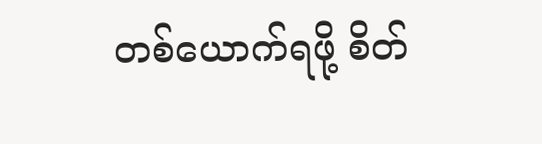တစ်ယောက်ရဖို့ စိတ်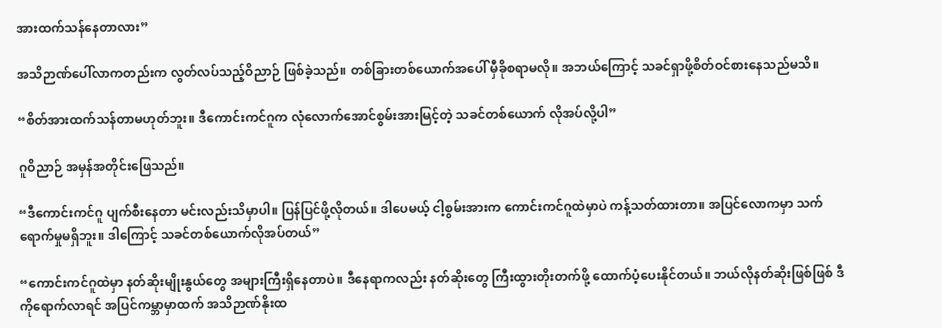အားထက်သန်နေတာလား”

အသိဉာဏ်ပေါ်လာကတည်းက လွတ်လပ်သည့်ဝိညာဉ် ဖြစ်ခဲ့သည်။ တစ်ခြားတစ်ယောက်အပေါ် မှီခိုစရာမလို။ အဘယ်ကြောင့် သခင်ရှာဖို့စိတ်ဝင်စားနေသည်မသိ။

“စိတ်အားထက်သန်တာမဟုတ်ဘူး။ ဒီကောင်းကင်ဂူက လုံလောက်အောင်စွမ်းအားမြင့်တဲ့ သခင်တစ်ယောက် လိုအပ်လို့ပါ”

ဂူဝိညာဉ် အမှန်အတိုင်းဖြေသည်။

“ဒီကောင်းကင်ဂူ ပျက်စီးနေတာ မင်းလည်းသိမှာပါ။ ပြန်ပြင်ဖို့လိုတယ်။ ဒါပေမယ့် ငါ့စွမ်းအားက ကောင်းကင်ဂူထဲမှာပဲ ကန့်သတ်ထားတာ။ အပြင်လောကမှာ သက်ရောက်မှုမရှိဘူး။ ဒါကြောင့် သခင်တစ်ယောက်လိုအပ်တယ်”

“ကောင်းကင်ဂူထဲမှာ နတ်ဆိုးမျိုးနွယ်တွေ အများကြီးရှိနေတာပဲ။ ဒီနေရာကလည်း နတ်ဆိုးတွေ ကြီးထွားတိုးတက်ဖို့ ထောက်ပံ့ပေးနိုင်တယ်။ ဘယ်လိုနတ်ဆိုးဖြစ်ဖြစ် ဒီကိုရောက်လာရင် အပြင်ကမ္ဘာမှာထက် အသိဉာဏ်နိုးထ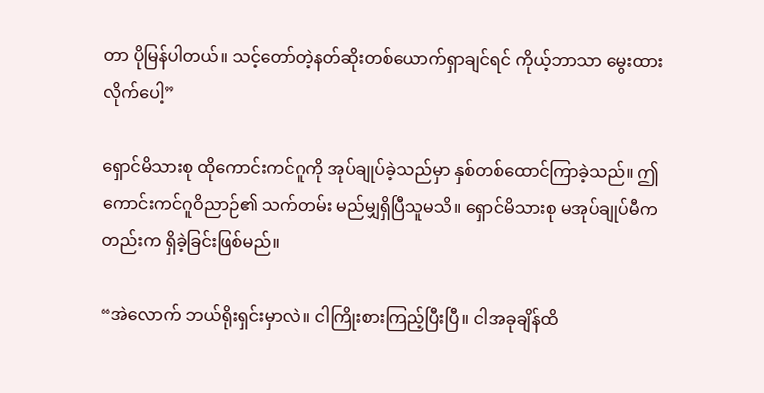တာ ပိုမြန်ပါတယ်။ သင့်တော်တဲ့နတ်ဆိုးတစ်ယောက်ရှာချင်ရင် ကိုယ့်ဘာသာ မွေးထားလိုက်ပေါ့”

ရှောင်မိသားစု ထိုကောင်းကင်ဂူကို အုပ်ချုပ်ခဲ့သည်မှာ နှစ်တစ်ထောင်ကြာခဲ့သည်။ ဤကောင်းကင်ဂူဝိညာဉ်၏ သက်တမ်း မည်မျှရှိပြီသူမသိ။ ရှောင်မိသားစု မအုပ်ချုပ်မီကတည်းက ရှိခဲ့ခြင်းဖြစ်မည်။

“အဲလောက် ဘယ်ရိုးရှင်းမှာလဲ။ ငါကြိုးစားကြည့်ပြီးပြီ။ ငါအခုချိန်ထိ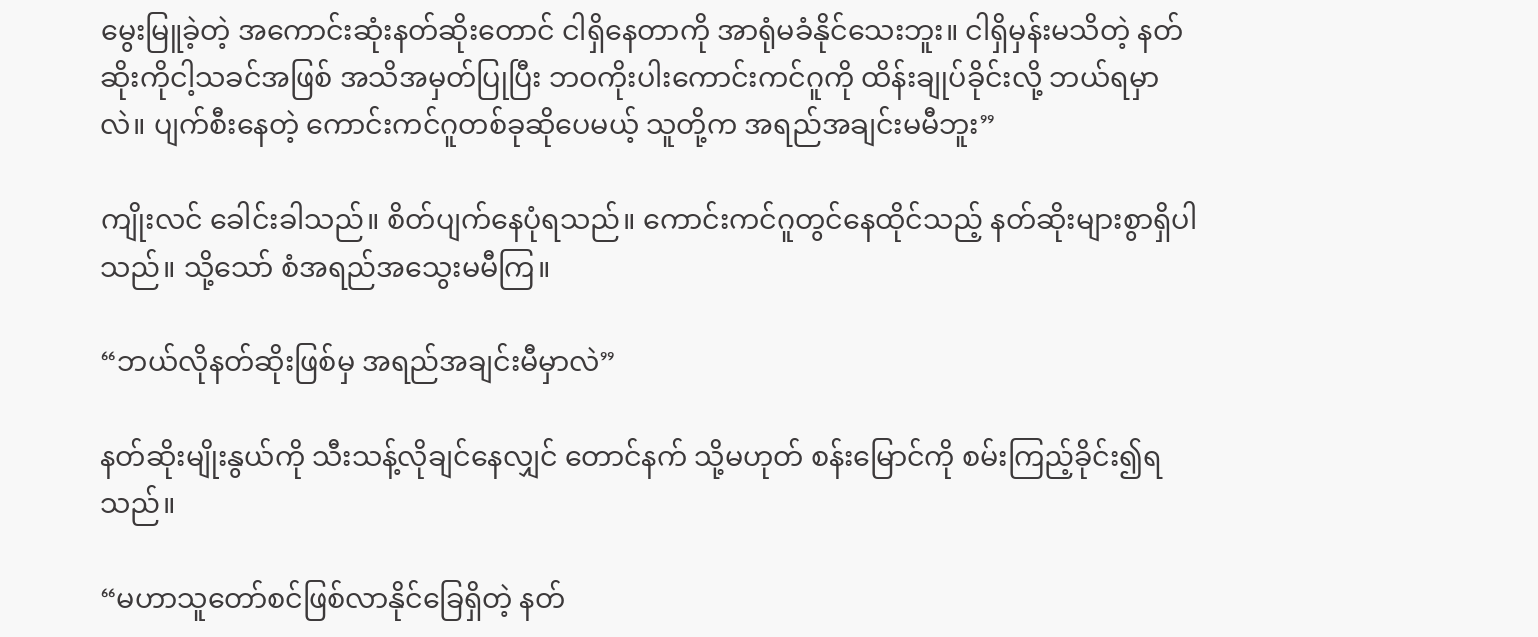မွေးမြူခဲ့တဲ့ အကောင်းဆုံးနတ်ဆိုးတောင် ငါရှိနေတာကို အာရုံမခံနိုင်သေးဘူး။ ငါရှိမှန်းမသိတဲ့ နတ်ဆိုးကိုငါ့သခင်အဖြစ် အသိအမှတ်ပြုပြီး ဘဝကိုးပါးကောင်းကင်ဂူကို ထိန်းချုပ်ခိုင်းလို့ ဘယ်ရမှာလဲ။ ပျက်စီးနေတဲ့ ကောင်းကင်ဂူတစ်ခုဆိုပေမယ့် သူတို့က အရည်အချင်းမမီဘူး”

ကျိုးလင် ခေါင်းခါသည်။ စိတ်ပျက်နေပုံရသည်။ ကောင်းကင်ဂူတွင်နေထိုင်သည့် နတ်ဆိုးများစွာရှိပါသည်။ သို့သော် စံအရည်အသွေးမမီကြ။

“ဘယ်လိုနတ်ဆိုးဖြစ်မှ အရည်အချင်းမီမှာလဲ”

နတ်ဆိုးမျိုးနွယ်ကို သီးသန့်လိုချင်နေလျှင် တောင်နက် သို့မဟုတ် စန်းမြောင်ကို စမ်းကြည့်ခိုင်း၍ရသည်။

“မဟာသူတော်စင်ဖြစ်လာနိုင်ခြေရှိတဲ့ နတ်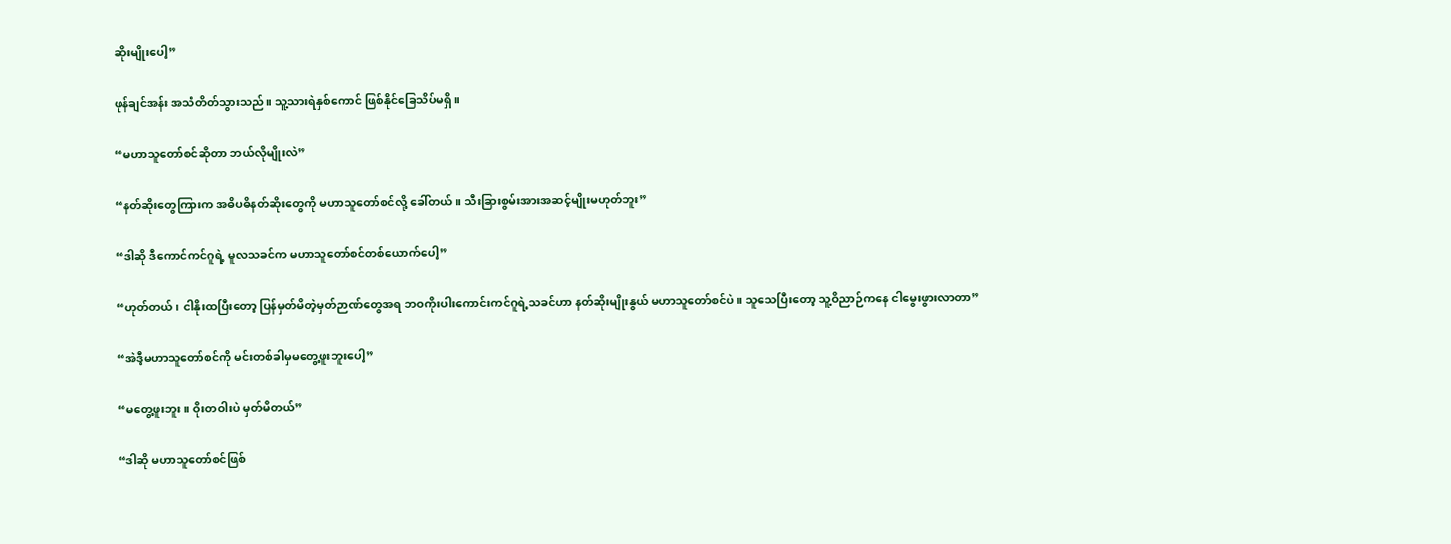ဆိုးမျိုးပေါ့”

ဖုန်ချင်အန်း အသံတိတ်သွားသည်။ သူ့သားရဲနှစ်ကောင် ဖြစ်နိုင်ခြေသိပ်မရှိ။

“မဟာသူတော်စင်ဆိုတာ ဘယ်လိုမျိုးလဲ”

“နတ်ဆိုးတွေကြားက အဓိပဓိနတ်ဆိုးတွေကို မဟာသူတော်စင်လို့ ခေါ်တယ်။ သီးခြားစွမ်းအားအဆင့်မျိုးမဟုတ်ဘူး”

“ဒါဆို ဒီကောင်ကင်ဂူရဲ့ မူလသခင်က မဟာသူတော်စင်တစ်ယောက်ပေါ့”

“ဟုတ်တယ်၊ ငါနိုးထပြီးတော့ ပြန်မှတ်မိတဲ့မှတ်ဉာဏ်တွေအရ ဘဝကိုးပါးကောင်းကင်ဂူရဲ့သခင်ဟာ နတ်ဆိုးမျိုးနွယ် မဟာသူတော်စင်ပဲ။ သူသေပြီးတော့ သူ့ဝိညာဉ်ကနေ ငါမွေးဖွားလာတာ”

“အဲဒီ့မဟာသူတော်စင်ကို မင်းတစ်ခါမှမတွေ့ဖူးဘူးပေါ့”

“မတွေ့ဖူးဘူး။ ဝိုးတဝါးပဲ မှတ်မိတယ်”

“ဒါဆို မဟာသူတော်စင်ဖြစ်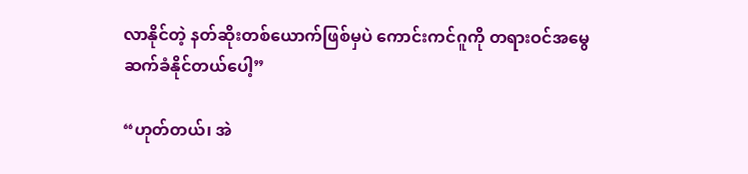လာနိုင်တဲ့ နတ်ဆိုးတစ်ယောက်ဖြစ်မှပဲ ကောင်းကင်ဂူကို တရားဝင်အမွေဆက်ခံနိုင်တယ်ပေါ့”

“ဟုတ်တယ်၊ အဲ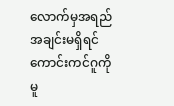လောက်မှအရည်အချင်းမရှိရင် ကောင်းကင်ဂူကို မူ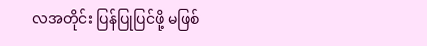လအတိုင်း ပြန်ပြုပြင်ဖို့ မဖြစ်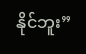နိုင်ဘူး”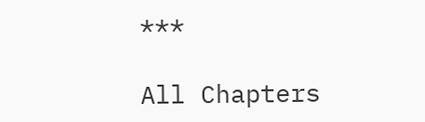***

All Chapters